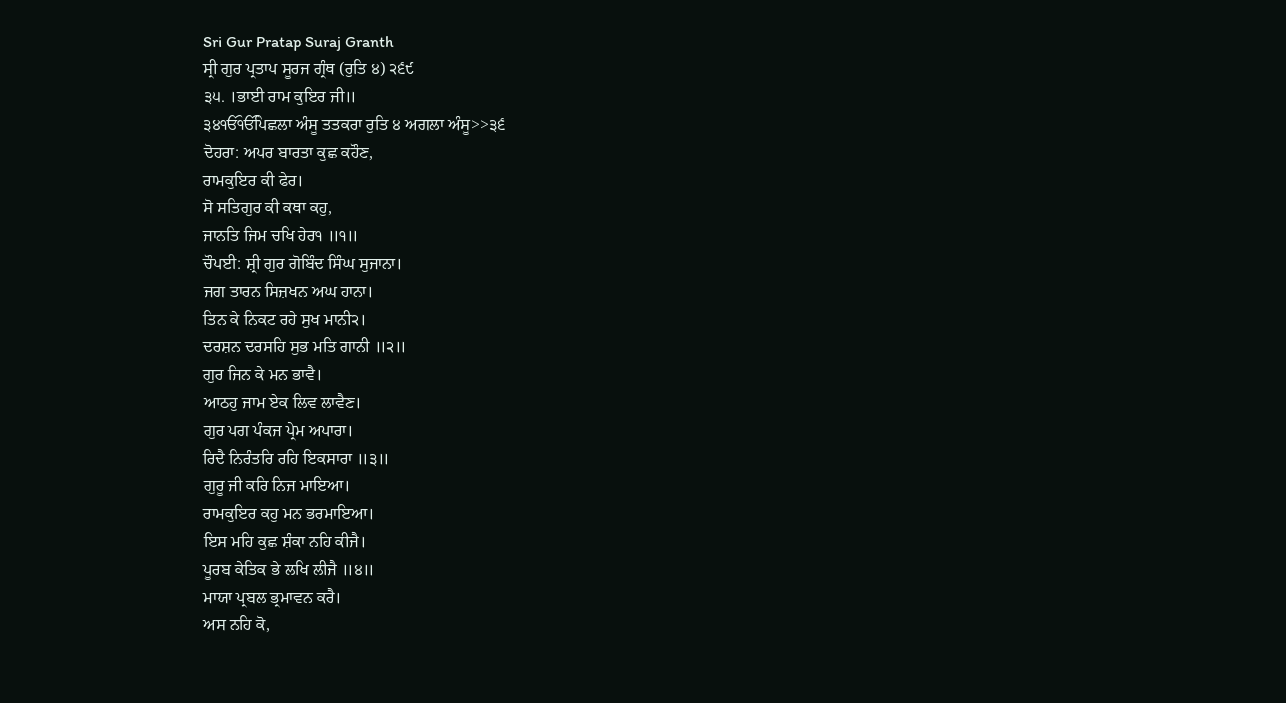Sri Gur Pratap Suraj Granth
ਸ੍ਰੀ ਗੁਰ ਪ੍ਰਤਾਪ ਸੂਰਜ ਗ੍ਰੰਥ (ਰੁਤਿ ੪) ੨੬੯
੩੫. ।ਭਾਈ ਰਾਮ ਕੁਇਰ ਜੀ॥
੩੪ੴੴਪਿਛਲਾ ਅੰਸੂ ਤਤਕਰਾ ਰੁਤਿ ੪ ਅਗਲਾ ਅੰਸੂ>>੩੬
ਦੋਹਰਾ: ਅਪਰ ਬਾਰਤਾ ਕੁਛ ਕਹੌਣ,
ਰਾਮਕੁਇਰ ਕੀ ਫੇਰ।
ਸੋ ਸਤਿਗੁਰ ਕੀ ਕਥਾ ਕਹੁ,
ਜਾਨਤਿ ਜਿਮ ਚਖਿ ਹੇਰ੧ ॥੧॥
ਚੌਪਈ: ਸ਼੍ਰੀ ਗੁਰ ਗੋਬਿੰਦ ਸਿੰਘ ਸੁਜਾਨਾ।
ਜਗ ਤਾਰਨ ਸਿਜ਼ਖਨ ਅਘ ਹਾਨਾ।
ਤਿਨ ਕੇ ਨਿਕਟ ਰਹੇ ਸੁਖ ਮਾਨੀ੨।
ਦਰਸ਼ਨ ਦਰਸਹਿ ਸੁਭ ਮਤਿ ਗਾਨੀ ॥੨॥
ਗੁਰ ਜਿਨ ਕੇ ਮਨ ਭਾਵੈ।
ਆਠਹੁ ਜਾਮ ਏਕ ਲਿਵ ਲਾਵੈਣ।
ਗੁਰ ਪਗ ਪੰਕਜ ਪ੍ਰੇਮ ਅਪਾਰਾ।
ਰਿਦੈ ਨਿਰੰਤਰਿ ਰਹਿ ਇਕਸਾਰਾ ॥੩॥
ਗੁਰੂ ਜੀ ਕਰਿ ਨਿਜ ਮਾਇਆ।
ਰਾਮਕੁਇਰ ਕਹੁ ਮਨ ਭਰਮਾਇਆ।
ਇਸ ਮਹਿ ਕੁਛ ਸ਼ੰਕਾ ਨਹਿ ਕੀਜੈ।
ਪੂਰਬ ਕੇਤਿਕ ਭੇ ਲਖਿ ਲੀਜੈ ॥੪॥
ਮਾਯਾ ਪ੍ਰਬਲ ਭ੍ਰਮਾਵਨ ਕਰੈ।
ਅਸ ਨਹਿ ਕੋ,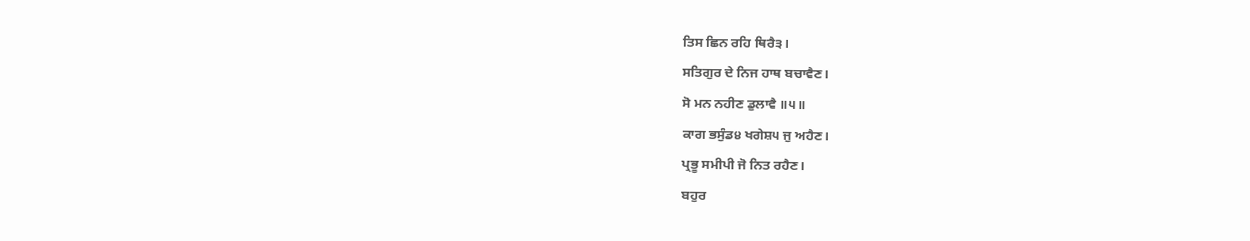ਤਿਸ ਛਿਨ ਰਹਿ ਥਿਰੈ੩।
ਸਤਿਗੁਰ ਦੇ ਨਿਜ ਹਾਥ ਬਚਾਵੈਣ।
ਸੋ ਮਨ ਨਹੀਣ ਡੁਲਾਵੈ ॥੫॥
ਕਾਗ ਭਸੁੰਡ੪ ਖਗੇਸ਼੫ ਜੁ ਅਹੈਣ।
ਪ੍ਰਭੂ ਸਮੀਪੀ ਜੋ ਨਿਤ ਰਹੈਣ।
ਬਹੁਰ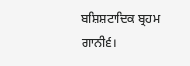ਬਸ਼ਿਸ਼ਟਾਦਿਕ ਬ੍ਰਹਮ ਗਾਨੀ੬।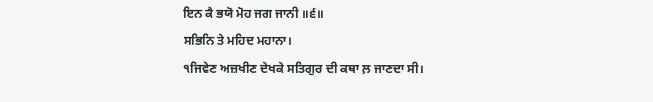ਇਨ ਕੈ ਭਯੋ ਮੋਹ ਜਗ ਜਾਨੀ ॥੬॥
ਸਭਿਨਿ ਤੇ ਮਹਿਦ ਮਹਾਨਾ।
੧ਜਿਵੇਣ ਅਜ਼ਖੀਣ ਦੇਖਕੇ ਸਤਿਗੁਰ ਦੀ ਕਥਾ ਲ਼ ਜਾਣਦਾ ਸੀ।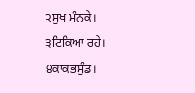੨ਸੁਖ ਮੰਨਕੇ।
੩ਟਿਕਿਆ ਰਹੇ।
੪ਕਾਕਭਸੁੰਡ।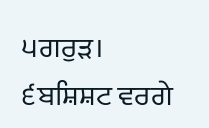੫ਗਰੁੜ।
੬ਬਸ਼ਿਸ਼ਟ ਵਰਗੇ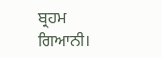ਬ੍ਰਹਮ ਗਿਆਨੀ।